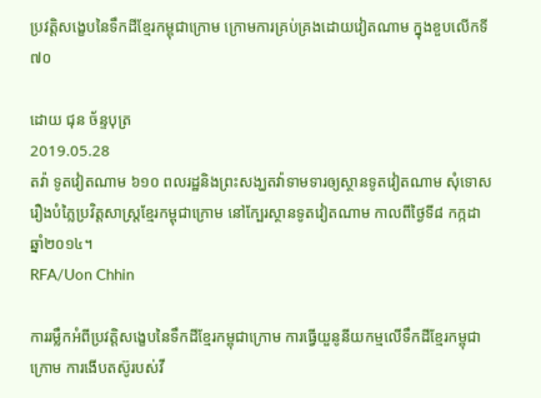ប្រវត្តិសង្ខេបនៃទឹកដីខ្មែរកម្ពុជាក្រោម ក្រោមការគ្រប់គ្រងដោយវៀតណាម ក្នុងខួបលើកទី៧០

ដោយ ជុន ច័ន្ទបុត្រ
2019.05.28
តវ៉ា ទូតវៀតណាម ៦១០ ពលរដ្ឋនិងព្រះសង្ឃតវ៉ាទាមទារឲ្យស្ថានទូតវៀតណាម សុំទោសរឿងបំភ្លៃប្រវិត្តសាស្ត្រខ្មែរកម្ពុជាក្រោម នៅក្បែរស្ថានទូតវៀតណាម កាលពីថ្ងៃទី៨ កក្កដា ឆ្នាំ២០១៤។
RFA/Uon Chhin

ការរម្លឹកអំពីប្រវត្តិសង្ខេបនៃទឹកដីខ្មែរកម្ពុជាក្រោម ការធ្វើយួនូនីយកម្មលើទឹកដីខ្មែរកម្ពុជាក្រោម ការងើបតស៊ូរបស់វី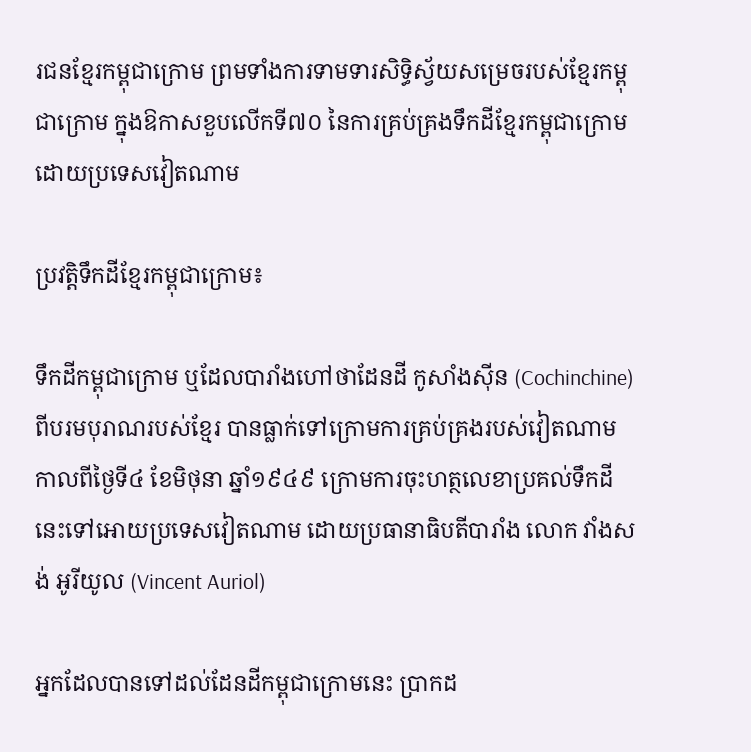រជនខ្មែរកម្ពុជាក្រោម ព្រមទាំងការទាមទារសិទ្ធិស្វ័យសម្រេចរបស់ខ្មែរកម្ពុជាក្រោម ក្នុងឱកាសខួបលើកទី៧០ នៃការគ្រប់គ្រងទឹកដីខ្មែរកម្ពុជាក្រោម ដោយប្រទេសវៀតណាម

ប្រវត្តិទឹកដីខ្មែរកម្ពុជាក្រោម៖

ទឹកដីកម្ពុជាក្រោម ឬដែលបារាំងហៅថាដែនដី កូសាំងស៊ីន (Cochinchine) ពីបរមបុរាណរបស់ខ្មែរ បានធ្លាក់ទៅក្រោមការគ្រប់គ្រងរបស់វៀតណាម កាលពីថ្ងៃទី៤ ខែមិថុនា ឆ្នាំ១៩៤៩ ក្រោមការចុះហត្ថលេខាប្រគល់ទឹកដីនេះទៅអោយប្រទេសវៀតណាម ដោយប្រធានាធិបតីបារាំង លោក វាំងសង់ អូរីយូល (Vincent Auriol)

អ្នកដែលបានទៅដល់ដែនដីកម្ពុជាក្រោមនេះ ប្រាកដ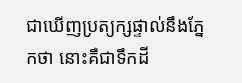ជាឃើញប្រត្យក្សផ្ទាល់នឹងភ្នែកថា នោះគឺជាទឹកដី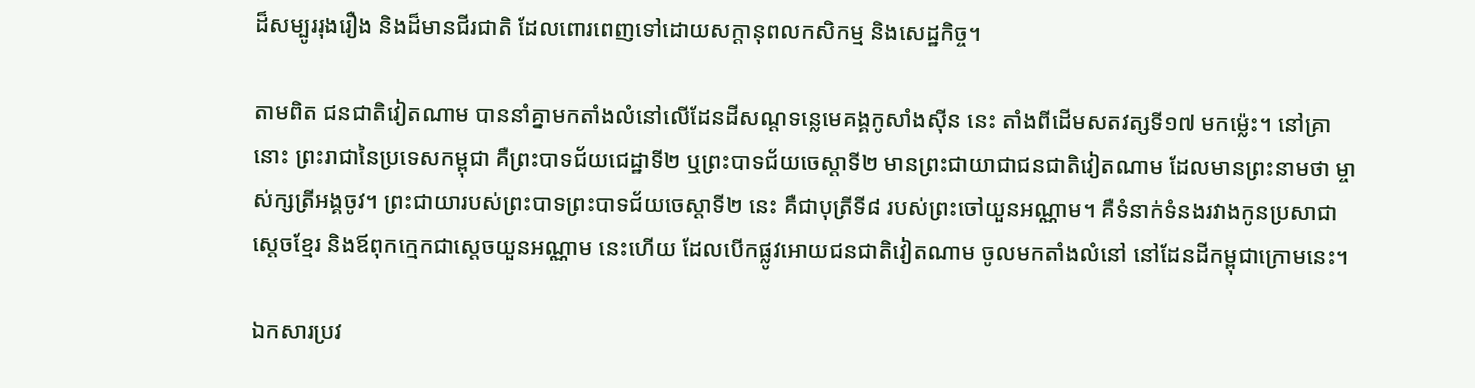ដ៏សម្បូររុងរឿង និងដ៏មានជីរជាតិ ដែលពោរពេញទៅដោយសក្ដានុពលកសិកម្ម និងសេដ្ឋកិច្ច។

តាមពិត ជនជាតិវៀតណាម បាននាំគ្នាមកតាំងលំនៅលើដែនដីសណ្ដទន្លេមេគង្គកូសាំងស៊ីន នេះ តាំងពីដើមសតវត្សទី១៧ មកម្ល៉េះ។ នៅគ្រានោះ ព្រះរាជានៃប្រទេសកម្ពុជា គឺព្រះបាទជ័យជេដ្ឋាទី២ ឬព្រះបាទជ័យចេស្ដាទី២ មានព្រះជាយាជាជនជាតិវៀតណាម ដែលមានព្រះនាមថា ម្ចាស់ក្សត្រីអង្គចូវ។ ព្រះជាយារបស់ព្រះបាទព្រះបាទជ័យចេស្ដាទី២ នេះ គឺជាបុត្រីទី៨ របស់ព្រះចៅយួនអណ្ណាម។ គឺទំនាក់ទំនងរវាងកូនប្រសាជាស្ដេចខ្មែរ និងឪពុកក្មេកជាស្ដេចយួនអណ្ណាម នេះហើយ ដែលបើកផ្លូវអោយជនជាតិវៀតណាម ចូលមកតាំងលំនៅ នៅដែនដីកម្ពុជាក្រោមនេះ។

ឯកសារប្រវ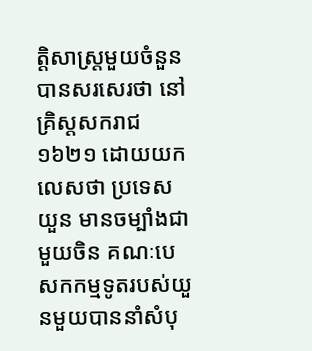ត្តិសាស្ត្រមួយចំនួនបានសរសេរថា នៅគ្រិស្តសករាជ១៦២១ ដោយយកលេសថា ប្រទេសយួន មានចម្បាំងជាមួយចិន គណៈបេសកកម្មទូតរបស់យួនមួយបាននាំសំបុ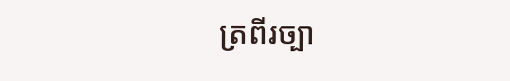ត្រពីរច្បា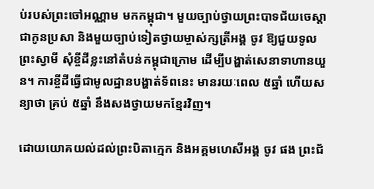ប់របស់ព្រះចៅអណ្ណាម មកកម្ពុជា។ មួយច្បាប់ថ្វាយព្រះបាទជ័យចេស្ដា ជាកូនប្រសា និងមួយច្បាប់ទៀតថ្វាយម្ចាស់ក្សត្រីអង្គ ចូវ ឱ្យជួយទូលព្រះស្វាមី សុំខ្ចីដីខ្លះនៅតំបន់កម្ពុជាក្រោម ដើម្បីបង្ហាត់សេនាទាហានយួន។ ការខ្ចីដីធ្វើជាមូលដ្ឋានបង្ហាត់ទ័ពនេះ មានរយៈពេល ៥ឆ្នាំ ហើយសន្យាថា គ្រប់ ៥ឆ្នាំ នឹងសងថ្វាយមកខ្មែរវិញ។

ដោយយោគយល់ដល់ព្រះបិតាក្មេក និងអគ្គមហេសីអង្គ ចូវ ផង ព្រះជ័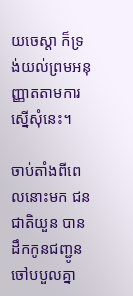យចេស្ដា ក៏ទ្រង់យល់ព្រមអនុញ្ញាតតាមការស្នើសុំនេះ។

ចាប់តាំងពីពេលនោះមក ជនជាតិយួន បានដឹកកូនជញ្ជូនចៅបបួលគ្នា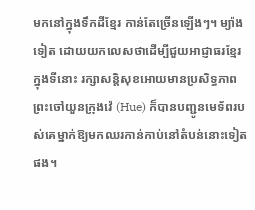មកនៅក្នុងទឹកដីខ្មែរ កាន់តែច្រើនឡើងៗ។ ម្យ៉ាងទៀត ដោយយកលេសថាដើម្បីជួយអាជ្ញាធរខ្មែរក្នុងទីនោះ រក្សាសន្តិសុខអោយមានប្រសិទ្ធភាព ព្រះចៅយួនក្រុងវ៉េ (Hue) ក៏បានបញ្ជូនមេទ័ពរបស់គេម្នាក់ឱ្យមកឈរកាន់កាប់នៅតំបន់នោះទៀតផង។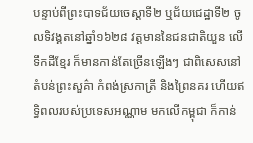បន្ទាប់ពីព្រះបាទជ័យចេស្តាទី២ ឬជ័យជេដ្ឋាទី២ ចូលទិវង្គតនៅឆ្នាំ១៦២៨ វត្តមាននៃជនជាតិយួន លើទឹកដីខ្មែរ ក៏មានកាន់តែច្រើនឡើងៗ ជាពិសេសនៅតំបន់ព្រះសួគ៌ា កំពង់ស្រកាត្រី និងព្រៃនគរ ហើយឥទ្ធិពលរបស់ប្រទេសអណ្ណាម មកលើកម្ពុជា ក៏កាន់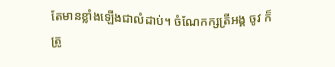តែមានខ្លាំងឡើងជាលំដាប់។ ចំណែកក្សត្រីអង្គ ចូវ ក៏ត្រូ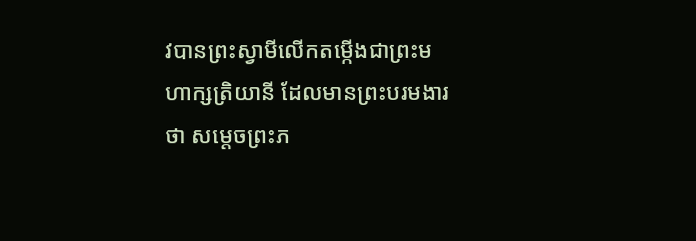វបានព្រះស្វាមីលើកតម្កើងជាព្រះមហាក្សត្រិយានី ដែលមានព្រះបរមងារថា សម្ដេចព្រះភ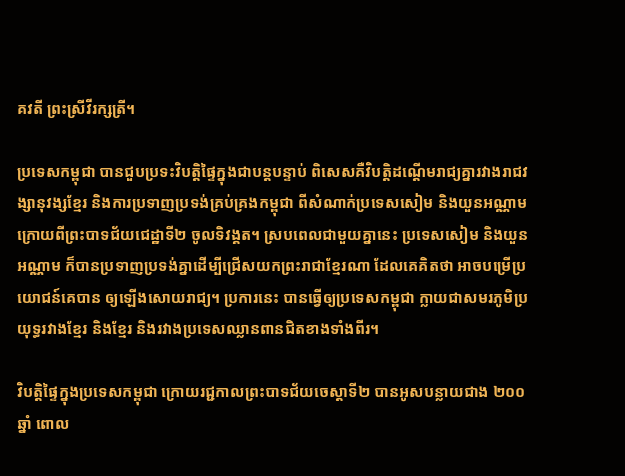គវតី ព្រះស្រីវីរក្សត្រី។

ប្រទេសកម្ពុជា បានជួបប្រទះវិបត្តិផ្ទៃក្នុងជាបន្តបន្ទាប់ ពិសេសគឺវិបត្តិដណ្ដើមរាជ្យគ្នារវាងរាជវង្សានុវង្សខ្មែរ និងការប្រទាញប្រទង់គ្រប់គ្រងកម្ពុជា ពីសំណាក់ប្រទេសសៀម និងយួនអណ្ណាម ក្រោយពីព្រះបាទជ័យជេដ្ឋាទី២ ចូលទិវង្គត។ ស្របពេលជាមួយគ្នានេះ ប្រទេសសៀម និងយួនអណ្ណាម ក៏បានប្រទាញប្រទង់គ្នាដើម្បីជ្រើសយកព្រះរាជាខ្មែរណា ដែលគេគិតថា អាចបម្រើប្រយោជន៍គេបាន ឲ្យឡើងសោយរាជ្យ។ ប្រការនេះ បានធ្វើឲ្យប្រទេសកម្ពុជា ក្លាយជាសមរភូមិប្រយុទ្ធរវាងខ្មែរ និងខ្មែរ និងរវាងប្រទេសឈ្លានពានជិតខាងទាំងពីរ។

វិបត្តិផ្ទៃក្នុងប្រទេសកម្ពុជា ក្រោយរជ្ជកាលព្រះបាទជ័យចេស្ដាទី២ បានអូសបន្លាយជាង ២០០ឆ្នាំ ពោល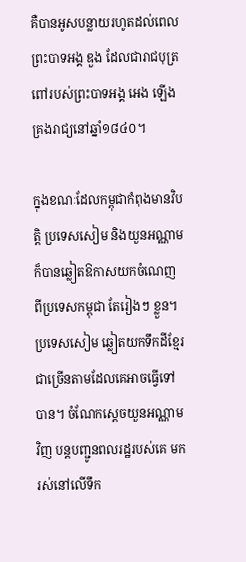គឺបានអូសបន្លាយរហូតដល់ពេលព្រះបាទអង្គ ឌួង ដែលជារាជបុត្រពៅរបស់ព្រះបាទអង្គ អេង ឡើងគ្រងរាជ្យនៅឆ្នាំ១៨៤០។

ក្នុងខណៈដែលកម្ពុជាកំពុងមានវិបត្តិ ប្រទេសសៀម និងយួនអណ្ណាម ក៏បានឆ្លៀតឱកាសយកចំណេញពីប្រទេសកម្ពុជា តែរៀងៗ ខ្លួន។ ប្រទេសសៀម ឆ្លៀតយកទឹកដីខ្មែរជាច្រើនតាមដែលគេអាចធ្វើទៅបាន។ ចំណែកស្ដេចយួនអណ្ណាមវិញ បន្តបញ្ជូនពលរដ្ឋរបស់គេ មករស់នៅលើទឹក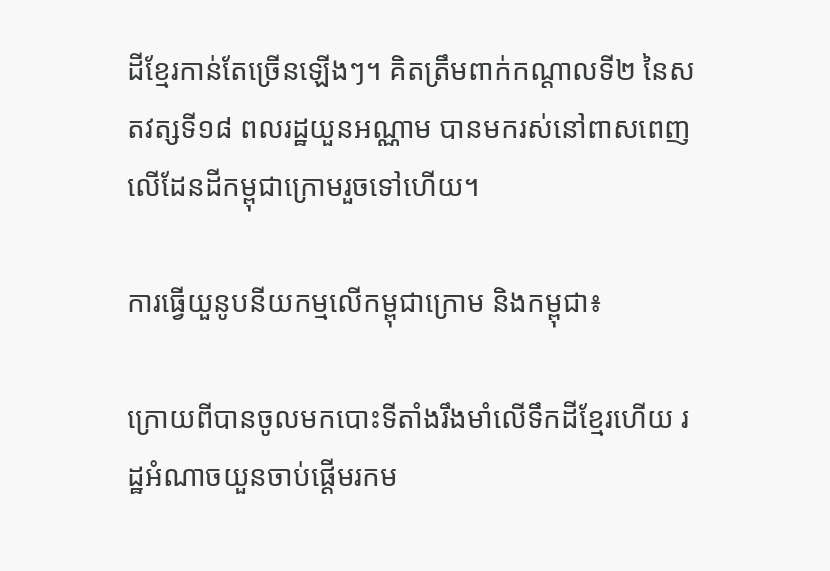ដីខ្មែរកាន់តែច្រើនឡើងៗ។ គិតត្រឹមពាក់កណ្ដាលទី២ នៃសតវត្សទី១៨ ពលរដ្ឋយួនអណ្ណាម បានមករស់នៅពាសពេញលើដែនដីកម្ពុជាក្រោមរួចទៅហើយ។

ការធ្វើយួនូបនីយកម្មលើកម្ពុជាក្រោម និងកម្ពុជា៖

ក្រោយពីបានចូលមកបោះទីតាំងរឹងមាំលើទឹកដីខ្មែរហើយ រដ្ឋអំណាចយួនចាប់ផ្ដើមរកម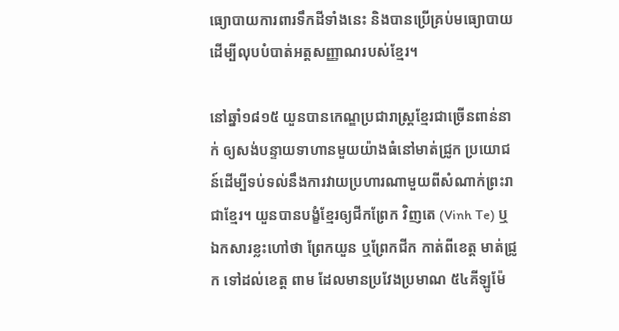ធ្យោបាយការពារទឹកដីទាំងនេះ និងបានប្រើគ្រប់មធ្យោបាយ ដើម្បីលុបបំបាត់អត្តសញ្ញាណរបស់ខ្មែរ។

នៅឆ្នាំ១៨១៥ យួនបានកេណ្ឌប្រជារាស្ត្រខ្មែរជាច្រើនពាន់នាក់ ឲ្យសង់បន្ទាយទាហានមួយយ៉ាងធំនៅមាត់ជ្រូក ប្រយោជន៍ដើម្បីទប់ទល់នឹងការវាយប្រហារណាមួយពីសំណាក់ព្រះរាជាខ្មែរ។ យួនបានបង្ខំខ្មែរឲ្យជីកព្រែក វិញតេ (Vinh Te) ឬឯកសារខ្លះហៅថា ព្រែកយួន ឬព្រែកជីក កាត់ពីខេត្ត មាត់ជ្រូក ទៅដល់ខេត្ត ពាម ដែលមានប្រវែងប្រមាណ ៥៤គីឡូម៉ែ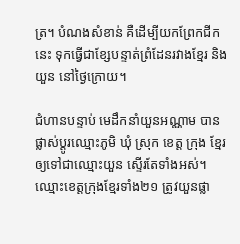ត្រ។ បំណងសំខាន់ គឺដើម្បីយកព្រែកជីកនេះ ទុកធ្វើជាខ្សែបន្ទាត់ព្រំដែនរវាងខ្មែរ និងយួន នៅថ្ងៃក្រោយ។

ជំហានបន្ទាប់ មេដឹកនាំយួនអណ្ណាម បានផ្លាស់ប្ដូរឈ្មោះភូមិ ឃុំ ស្រុក ខេត្ត ក្រុង ខ្មែរឲ្យទៅជាឈ្មោះយួន ស្ទើរតែទាំងអស់។ ឈ្មោះខេត្តក្រុងខ្មែរទាំង២១ ត្រូវយួនផ្លា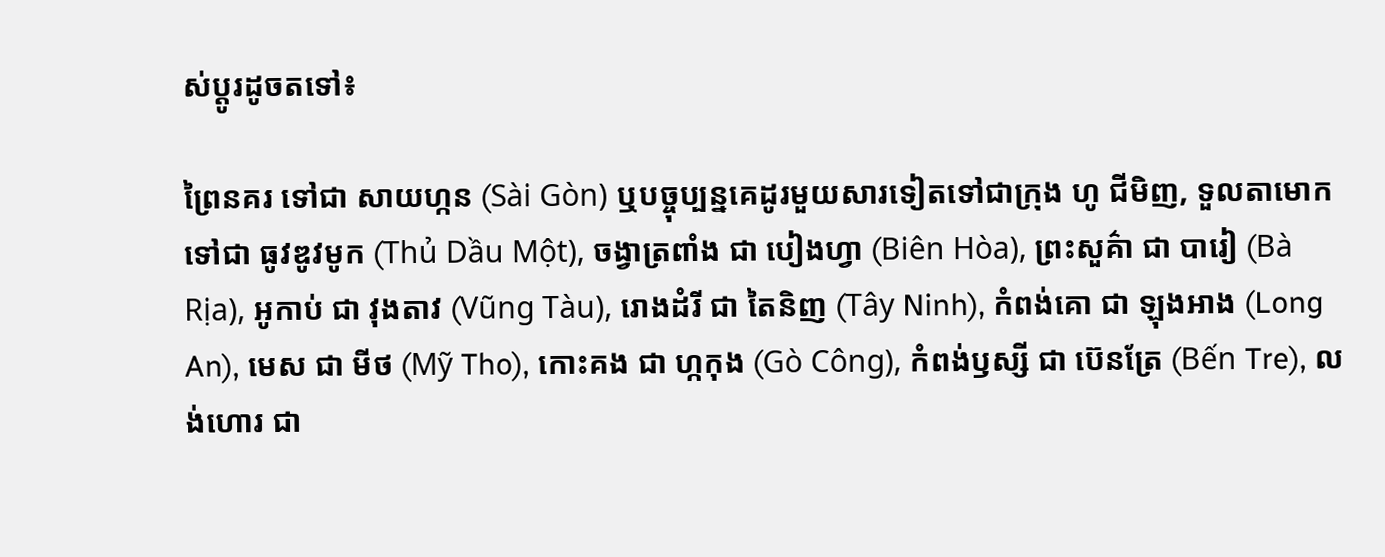ស់ប្ដូរដូចតទៅ៖

ព្រៃនគរ ទៅជា សាយហ្កន (Sài Gòn) ឬបច្ចុប្បន្នគេដូរមួយសារទៀតទៅជាក្រុង ហូ ជីមិញ, ទួលតាមោក ទៅជា ធូវឌូវមូក (Thủ Dầu Một), ចង្វាត្រពាំង ជា បៀងហ្វា (Biên Hòa), ព្រះសួគ៌ា ជា បារៀ (Bà Rịa), អូកាប់ ជា វុងតាវ (Vũng Tàu), រោងដំរី ជា តៃនិញ (Tây Ninh), កំពង់គោ ជា ឡុងអាង (Long An), មេស ជា មីថ (Mỹ Tho), កោះគង ជា ហ្កកុង (Gò Công), កំពង់ឫស្សី ជា ប៊េនត្រែ (Bến Tre), លង់ហោរ ជា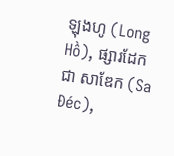ឡុងហូ (Long Hồ), ផ្សារដែក ជា សាឌែក (Sa Đéc),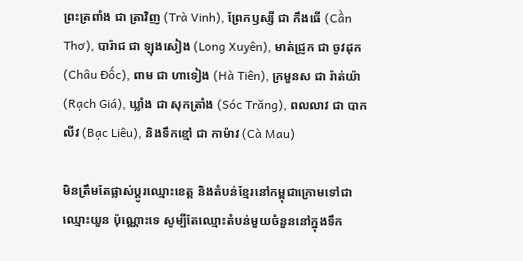ព្រះត្រពាំង ជា ត្រាវិញ (Trà Vinh), ព្រែកឫស្សី ជា កឹងធើ (Cần Thơ), បារ៉ាជ ជា ឡុងសៀង (Long Xuyên), មាត់ជ្រូក ជា ចូវដុក (Châu Đốc), ពាម ជា ហាទៀង (Hà Tiên), ក្រមួនស ជា រ៉ាត់យ៉ា (Rạch Giá), ឃ្លាំង ជា សុកត្រាំង (Sóc Trăng), ពលលាវ ជា បាកលីវ (Bạc Liêu), និងទឹកខ្មៅ ជា កាម៉ាវ (Cà Mau)

មិនត្រឹមតែផ្លាស់ប្ដូរឈ្មោះខេត្ត និងតំបន់ខ្មែរនៅកម្ពុជាក្រោមទៅជាឈ្មោះយួន ប៉ុណ្ណោះទេ សូម្បីតែឈ្មោះតំបន់មួយចំនួននៅក្នុងទឹក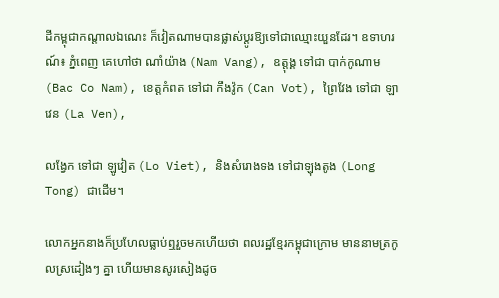ដីកម្ពុជាកណ្ដាលឯណេះ ក៏វៀតណាមបានផ្លាស់ប្ដូរឱ្យទៅជាឈ្មោះយួនដែរ។ ឧទាហរណ៍៖ ភ្នំពេញ គេហៅថា ណាំយ៉ាង (Nam Vang), ឧត្តុង្គ ទៅជា បាក់កូណាម (Bac Co Nam), ខេត្តកំពត ទៅជា កឹងវ៉ូក (Can Vot), ព្រៃវែង ទៅជា ឡាវេន (La Ven),

លង្វែក ទៅជា ឡូវៀត (Lo Viet), និងសំរោងទង ទៅជាឡុងតូង (Long Tong) ជាដើម។

លោកអ្នកនាងក៏ប្រហែលធ្លាប់ឮរួចមកហើយថា ពលរដ្ឋខ្មែរកម្ពុជាក្រោម មាននាមត្រកូលស្រដៀងៗ គ្នា ហើយមានសូរសៀងដូច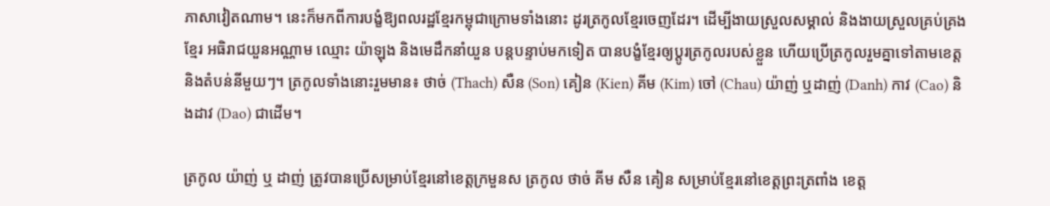ភាសាវៀតណាម។ នេះក៏មកពីការបង្ខំឱ្យពលរដ្ឋខ្មែរកម្ពុជាក្រោមទាំងនោះ ដូរត្រកូលខ្មែរចេញដែរ។ ដើម្បីងាយស្រួលសម្គាល់ និងងាយស្រួលគ្រប់គ្រងខ្មែរ អធិរាជយួនអណ្ណាម ឈ្មោះ យ៉ាឡុង និងមេដឹកនាំយួន បន្តបន្ទាប់មកទៀត បានបង្ខំខ្មែរឲ្យប្ដូរត្រកូលរបស់ខ្លួន ហើយប្រើត្រកូលរួមគ្នាទៅតាមខេត្ត និងតំបន់នីមួយៗ។ ត្រកូលទាំងនោះរួមមាន៖ ថាច់ (Thach) សឺន (Son) គៀន (Kien) គីម (Kim) ចៅ (Chau) យ៉ាញ់ ឬដាញ់ (Danh) កាវ (Cao) និងដាវ (Dao) ជាដើម។

ត្រកូល យ៉ាញ់ ឬ ដាញ់ ត្រូវបានប្រើសម្រាប់ខ្មែរនៅខេត្តក្រមួនស ត្រកូល ថាច់ គីម សឺន គៀន សម្រាប់ខ្មែរនៅខេត្តព្រះត្រពាំង ខេត្ត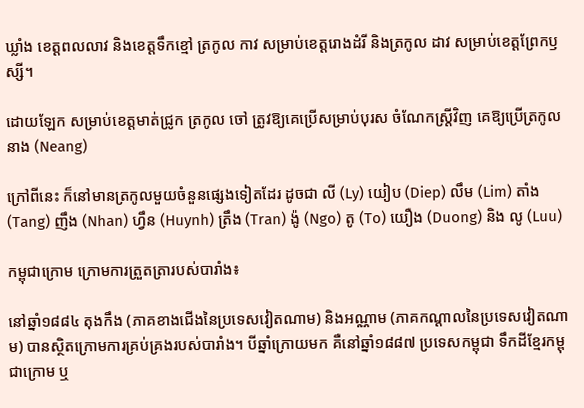ឃ្លាំង ខេត្តពលលាវ និងខេត្តទឹកខ្មៅ ត្រកូល កាវ សម្រាប់ខេត្តរោងដំរី និងត្រកូល ដាវ សម្រាប់ខេត្តព្រែកឫស្សី។

ដោយឡែក សម្រាប់ខេត្តមាត់ជ្រូក ត្រកូល ចៅ ត្រូវឱ្យគេប្រើសម្រាប់បុរស ចំណែកស្ត្រីវិញ គេឱ្យប្រើត្រកូល នាង (Neang)

ក្រៅពីនេះ ក៏នៅមានត្រកូលមួយចំនួនផ្សេងទៀតដែរ ដូចជា លី (Ly) យៀប (Diep) លឹម (Lim) តាំង (Tang) ញឹង (Nhan) ហ្វឹន (Huynh) ត្រឹង (Tran) ង៉ូ (Ngo) តូ (To) យឿង (Duong) និង លូ (Luu)

កម្ពុជាក្រោម ក្រោមការត្រួតត្រារបស់បារាំង៖

នៅឆ្នាំ១៨៨៤ តុងកឹង (ភាគខាងជើងនៃប្រទេសវៀតណាម) និងអណ្ណាម (ភាគកណ្ដាលនៃប្រទេសវៀតណាម) បានស្ថិតក្រោមការគ្រប់គ្រងរបស់បារាំង។ បីឆ្នាំក្រោយមក គឺនៅឆ្នាំ១៨៨៧ ប្រទេសកម្ពុជា ទឹកដីខ្មែរកម្ពុជាក្រោម ឬ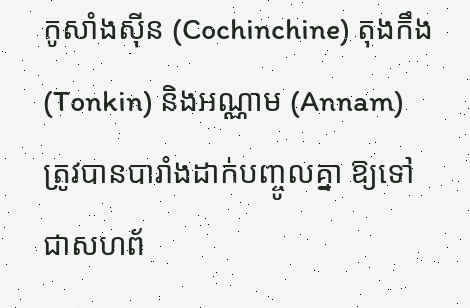កូសាំងស៊ីន (Cochinchine) តុងកឹង (Tonkin) និងអណ្ណាម (Annam) ត្រូវបានបារាំងដាក់បញ្ចូលគ្នា ឱ្យទៅជាសហព័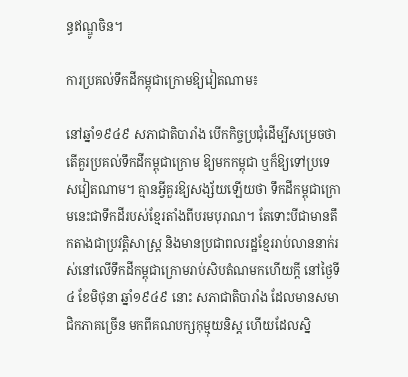ន្ធឥណ្ឌូចិន។

ការប្រគល់ទឹកដីកម្ពុជាក្រោមឱ្យវៀតណាម៖

នៅឆ្នាំ១៩៤៩ សភាជាតិបារាំង បើកកិច្ចប្រជុំដើម្បីសម្រេចថា តើគួរប្រគល់ទឹកដីកម្ពុជាក្រោម ឱ្យមកកម្ពុជា ឬក៏ឱ្យទៅប្រទេសវៀតណាម។ គ្មានអ្វីគួរឱ្យសង្ស័យឡើយថា ទឹកដីកម្ពុជាក្រោមនេះជាទឹកដីរបស់ខ្មែរតាំងពីបរមបុរាណ។ តែទោះបីជាមានតឹកតាងជាប្រវត្តិសាស្ត្រ និងមានប្រជាពលរដ្ឋខ្មែររាប់លាននាក់រស់នៅលើទឹកដីកម្ពុជាក្រោមរាប់សិបតំណមកហើយក្ដី នៅថ្ងៃទី៤ ខែមិថុនា ឆ្នាំ១៩៤៩ នោះ សភាជាតិបារាំង ដែលមានសមាជិកភាគច្រើន មកពីគណបក្សកុម្មុយនិស្ត ហើយដែលស្និ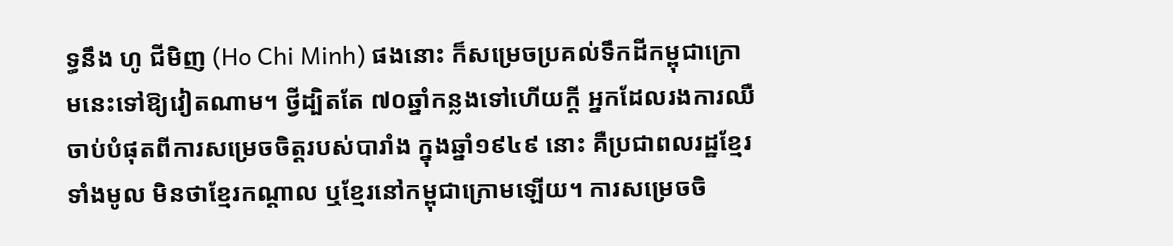ទ្ធនឹង ហូ ជីមិញ (Ho Chi Minh) ផងនោះ ក៏សម្រេចប្រគល់ទឹកដីកម្ពុជាក្រោមនេះទៅឱ្យវៀតណាម។ ថ្វីដ្បិតតែ ៧០ឆ្នាំកន្លងទៅហើយក្តី អ្នកដែលរងការឈឺចាប់បំផុតពីការសម្រេចចិត្តរបស់បារាំង ក្នុងឆ្នាំ១៩៤៩ នោះ គឺប្រជាពលរដ្ឋខ្មែរទាំងមូល មិនថាខ្មែរកណ្ដាល ឬខ្មែរនៅកម្ពុជាក្រោមឡើយ។ ការសម្រេចចិ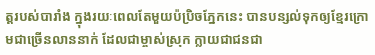ត្តរបស់បារាំង ក្នុងរយៈពេលតែមួយប៉ប្រិចភ្នែកនេះ បានបន្សល់ទុកឲ្យខ្មែរក្រោមជាច្រើនលាននាក់ ដែលជាម្ចាស់ស្រុក ក្លាយជាជនជា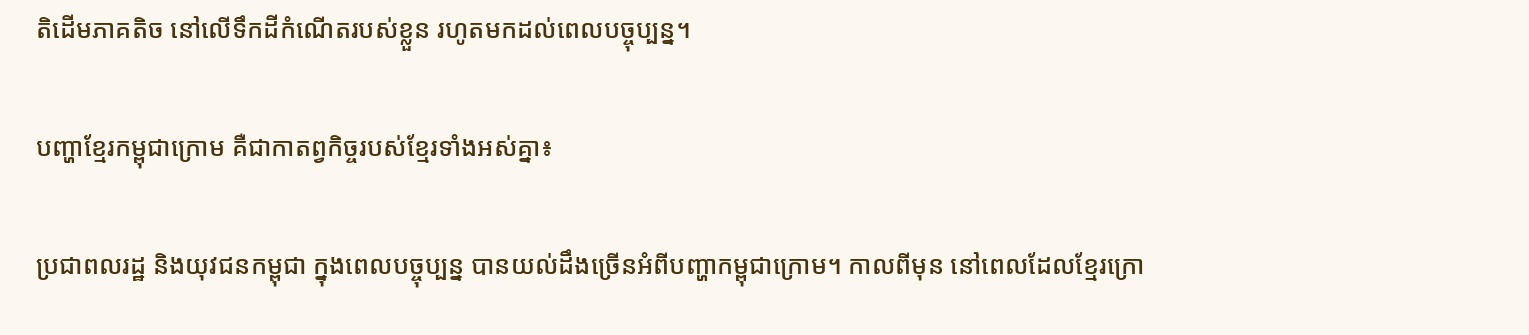តិដើមភាគតិច នៅលើទឹកដីកំណើតរបស់ខ្លួន រហូតមកដល់ពេលបច្ចុប្បន្ន។

បញ្ហាខ្មែរកម្ពុជាក្រោម គឺជាកាតព្វកិច្ចរបស់ខ្មែរទាំងអស់គ្នា៖

ប្រជាពលរដ្ឋ និងយុវជនកម្ពុជា ក្នុងពេលបច្ចុប្បន្ន បានយល់ដឹងច្រើនអំពីបញ្ហាកម្ពុជាក្រោម។ កាលពីមុន នៅពេលដែលខ្មែរក្រោ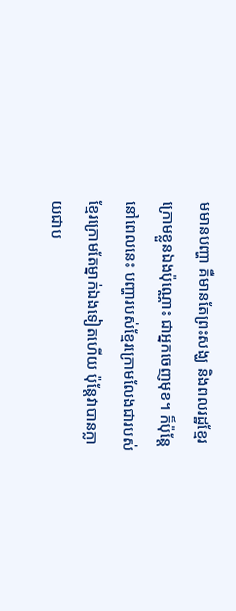មមានបញ្ហា គឺមានតែព្រះសង្ឃ និងពលរដ្ឋខ្មែរក្រោមខ្លួនឯងប៉ុណ្ណោះ ជាអ្នកចេញមុខ។ ក៏ប៉ុន្តែនៅពេលនេះ បញ្ហារបស់ខ្មែរក្រោមលែងជារបស់ខ្មែរក្រោមតែម្នាក់ឯងទៀតហើយ ប៉ុន្តែវាបានក្លាយជាប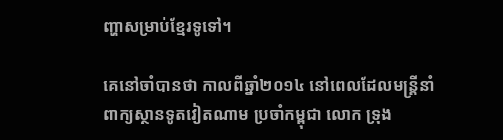ញ្ហាសម្រាប់ខ្មែរទូទៅ។

គេនៅចាំបានថា កាលពីឆ្នាំ២០១៤ នៅពេលដែលមន្ត្រីនាំពាក្យស្ថានទូតវៀតណាម ប្រចាំកម្ពុជា លោក ទ្រុង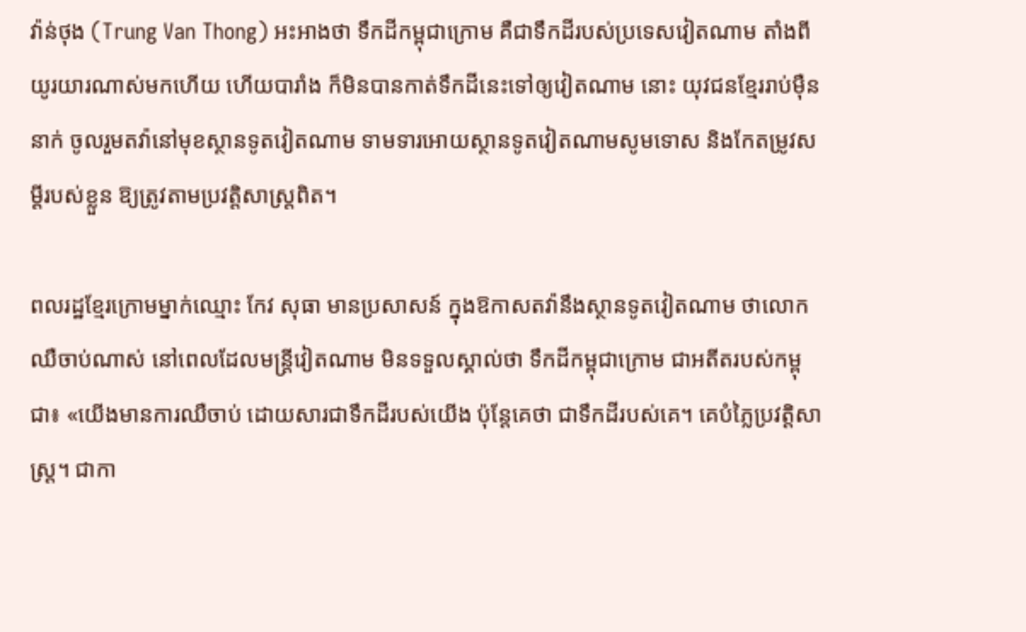វ៉ាន់ថុង (Trung Van Thong) អះអាងថា ទឹកដីកម្ពុជាក្រោម គឺជាទឹកដីរបស់ប្រទេសវៀតណាម តាំងពីយូរយារណាស់មកហើយ ហើយបារាំង ក៏មិនបានកាត់ទឹកដីនេះទៅឲ្យវៀតណាម នោះ យុវជនខ្មែររាប់ម៉ឺននាក់ ចូលរួមតវ៉ានៅមុខស្ថានទូតវៀតណាម ទាមទារអោយស្ថានទូតវៀតណាមសូមទោស និងកែតម្រូវសម្ដីរបស់ខ្លួន ឱ្យត្រូវតាមប្រវត្តិសាស្ត្រពិត។

ពលរដ្ឋខ្មែរក្រោមម្នាក់ឈ្មោះ កែវ សុធា មានប្រសាសន៍ ក្នុងឱកាសតវ៉ានឹងស្ថានទូតវៀតណាម ថាលោកឈឺចាប់ណាស់ នៅពេលដែលមន្ត្រីវៀតណាម មិនទទួលស្គាល់ថា ទឹកដីកម្ពុជាក្រោម ជាអតីតរបស់កម្ពុជា៖ «យើងមានការឈឺចាប់ ដោយសារជាទឹកដីរបស់យើង ប៉ុន្តែគេថា ជាទឹកដីរបស់គេ។ គេបំភ្លៃប្រវត្តិសាស្ត្រ។ ជាកា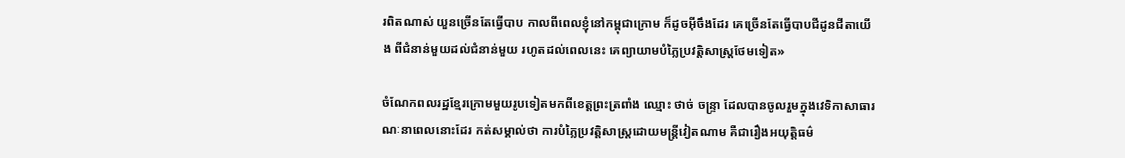រពិតណាស់ យួនច្រើនតែធ្វើបាប កាលពីពេលខ្ញុំនៅកម្ពុជាក្រោម ក៏ដូចអ៊ីចឹងដែរ គេច្រើនតែធ្វើបាបជីដូនជីតាយើង ពីជំនាន់មួយដល់ជំនាន់មួយ រហូតដល់ពេលនេះ គេព្យាយាមបំភ្លៃប្រវត្តិសាស្ត្រថែមទៀត»

ចំណែកពលរដ្ឋខ្មែរក្រោមមួយរូបទៀតមកពីខេត្តព្រះត្រពាំង ឈ្មោះ ថាច់ ចន្ទ្រា ដែលបានចូលរួមក្នុងវេទិកាសាធារណៈនាពេលនោះដែរ កត់សម្គាល់ថា ការបំភ្លៃប្រវត្តិសាស្ត្រដោយមន្ត្រីវៀតណាម គឺជារឿងអយុត្តិធម៌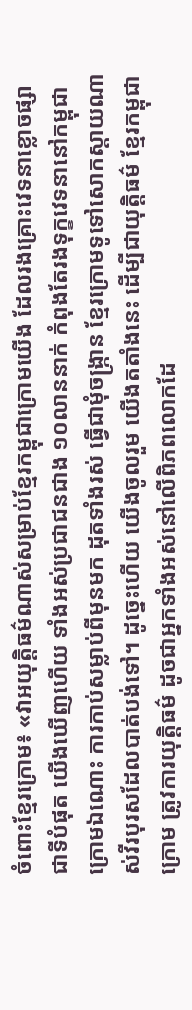ចំពោះខ្មែរក្រោម៖ «វាអយុត្តិធម៌ណាស់សម្រាប់ខ្មែរកម្ពុជាក្រោមយើង ដែលរងគ្រោះវេទនាខ្លោចផ្សាជាទីបំផុត យើងឃើញហើយ ទាំងអស់ប្រជាជនជាង ១០លាននាក់ កំពុងតែរងទុក្ខវេទនានៅកម្ពុជាក្រោមឯណោះ ការកាប់សម្លាប់ពីមុនមក ដុតទាំងរស់ ធ្វើជាមុំចង្ក្រាន ខ្មែរក្រោមទូទៅសោកស្ដាយណាស់វីរបុរសដែលបាត់បង់ទៅ។ ដូច្នេះហើយ យើងចូលរួម យើងតតាំងនេះ ដើម្បីជាយុត្តិធម៌ ខ្មែរកម្ពុជាក្រោម ត្រូវការយុត្តិធម៌ ដូចជាអ្នកទាំងអស់នៅលើពិភពលោកដែ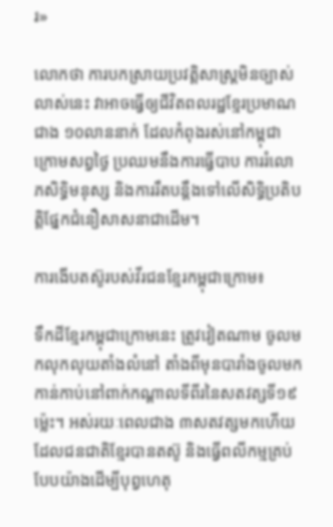រ»

លោកថា ការបកស្រាយប្រវត្តិសាស្ត្រមិនច្បាស់លាស់នេះ វាអាចធ្វើឲ្យជីវិតពលរដ្ឋខ្មែរប្រមាណជាង ១០លាននាក់ ដែលកំពុងរស់នៅកម្ពុជាក្រោមសព្វថ្ងៃ ប្រឈមនឹងការធ្វើបាប ការរំលោភសិទ្ធិមនុស្ស និងការរឹតបន្តឹងទៅលើសិទ្ធិប្រតិបត្តិផ្នែកជំនឿសាសនាជាដើម។

ការងើបតស៊ូរបស់វីរជនខ្មែរកម្ពុជាក្រោម៖

ទឹកដីខ្មែរកម្ពុជាក្រោមនេះ ត្រូវវៀតណាម ចូលមកលុកលុយតាំងលំនៅ តាំងពីមុនបារាំងចូលមកកាន់កាប់នៅពាក់កណ្ដាលទីពីរនៃសតវត្សទី១៩ ម៉្លេះ។ អស់រយៈពេលជាង ៣សតវត្សមកហើយ ដែលជនជាតិខ្មែរបានតស៊ូ និងធ្វើពលីកម្មគ្រប់បែបយ៉ាងដើម្បីបុព្វហេតុ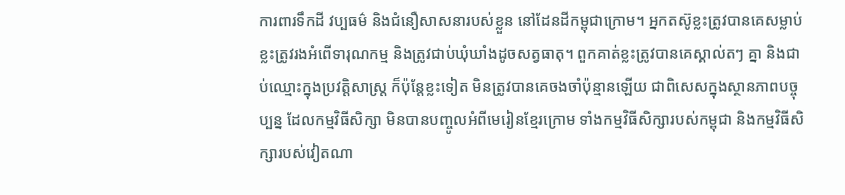ការពារទឹកដី វប្បធម៌ និងជំនឿសាសនារបស់ខ្លួន នៅដែនដីកម្ពុជាក្រោម។ អ្នកតស៊ូខ្លះត្រូវបានគេសម្លាប់ ខ្លះត្រូវរងអំពើទារុណកម្ម និងត្រូវជាប់ឃុំឃាំងដូចសត្វធាតុ។ ពួកគាត់ខ្លះត្រូវបានគេស្គាល់តៗ គ្នា និងជាប់ឈ្មោះក្នុងប្រវត្តិសាស្ត្រ ក៏ប៉ុន្តែខ្លះទៀត មិនត្រូវបានគេចងចាំប៉ុន្មានឡើយ ជាពិសេសក្នុងស្ថានភាពបច្ចុប្បន្ន ដែលកម្មវិធីសិក្សា មិនបានបញ្ចូលអំពីមេរៀនខ្មែរក្រោម ទាំងកម្មវិធីសិក្សារបស់កម្ពុជា និងកម្មវិធីសិក្សារបស់វៀតណា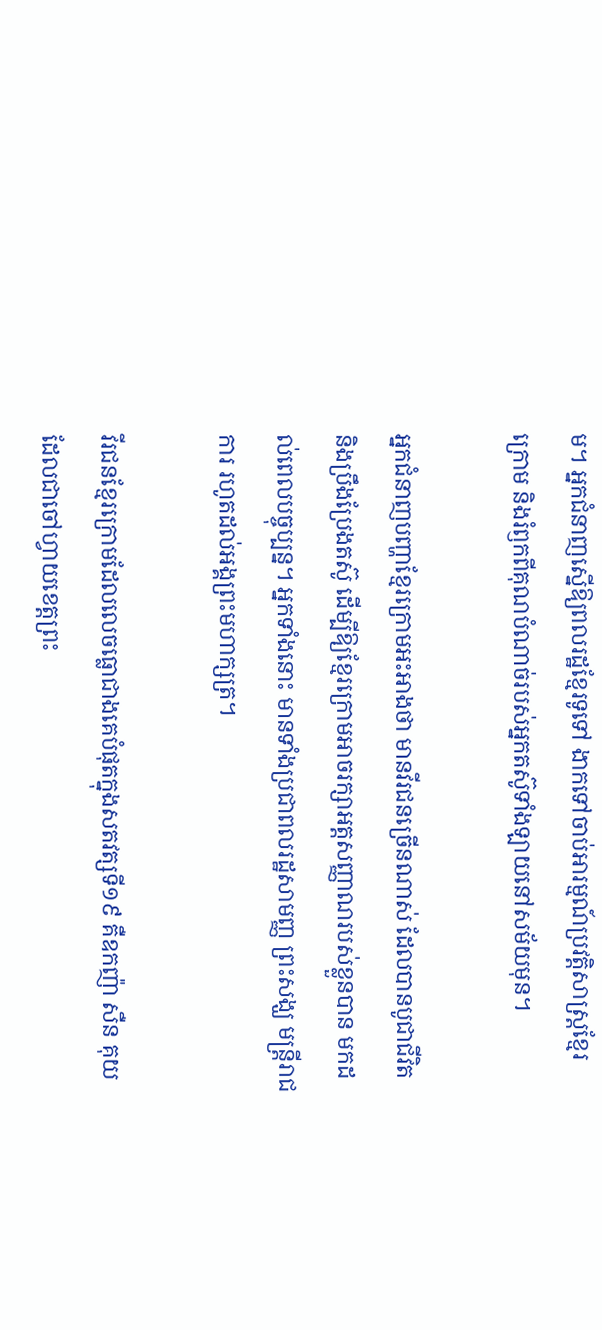ម។ អ្នកជំនាញស្នើឱ្យពលរដ្ឋខ្មែរទូទៅ ងាកទៅចាប់អារម្មណ៍ប្រវត្តិសាស្ត្រខ្មែរក្រោម និងរំឭកពីគុណបំណាច់របស់អ្នកតស៊ូទាំងឡាយនៅសម័យមុន។

អ្នកជំនាញបញ្ហាខ្មែរក្រោមអះអាងថា មានវីរជនច្រើនណាស់ ដែលបានបូជាជីវិត និងប្រឹងប្រែងតស៊ូ ដើម្បីឱ្យខ្មែរក្រោមអាចរក្សាអត្តសញ្ញាណរបស់ខ្លួនបាន មកដល់ពេលបច្ចុប្បន្ន។ អ្នកទាំងនោះ មានទាំងប្រជាពលរដ្ឋសាមញ្ញ ព្រះសង្ឃ មន្ត្រីរាជការ រហូតដល់អង្គព្រះមហាក្សត្រ។

វីរជនខ្មែរក្រោមដែលលេចធ្លោជាងគេបំផុតក្នុងសតវត្សទី១៩ គឺឧកញ៉ា សឺន គុយ ដែលជាចៅហ្វាយខេត្តព្រះ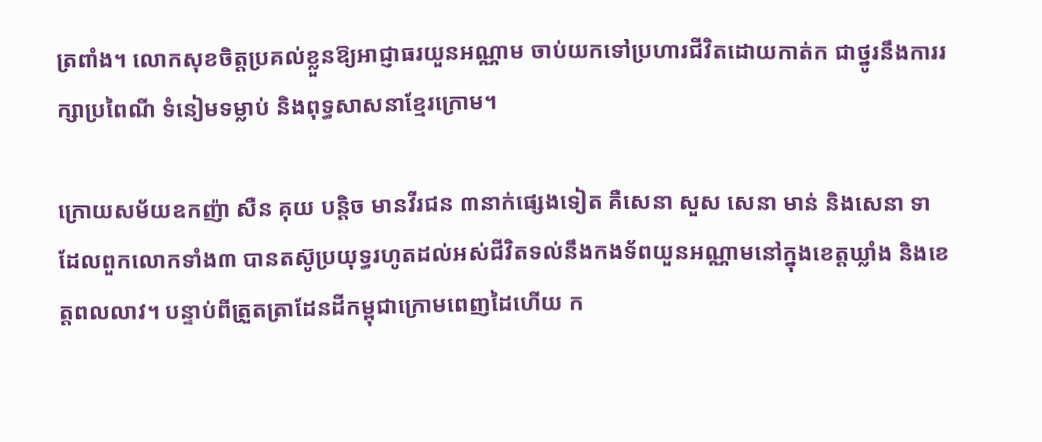ត្រពាំង។ លោកសុខចិត្តប្រគល់ខ្លួនឱ្យអាជ្ញាធរយួនអណ្ណាម ចាប់យកទៅប្រហារជីវិតដោយកាត់ក ជាថ្នូរនឹងការរក្សាប្រពៃណី ទំនៀមទម្លាប់ និងពុទ្ធសាសនាខ្មែរក្រោម។

ក្រោយសម័យឧកញ៉ា សឺន គុយ បន្តិច មានវីរជន ៣នាក់ផ្សេងទៀត គឺសេនា សួស សេនា មាន់ និងសេនា ទា ដែលពួកលោកទាំង៣ បានតស៊ូប្រយុទ្ធរហូតដល់អស់ជីវិតទល់នឹងកងទ័ពយួនអណ្ណាមនៅក្នុងខេត្តឃ្លាំង និងខេត្តពលលាវ។ បន្ទាប់ពីត្រួតត្រាដែនដីកម្ពុជាក្រោមពេញដៃហើយ ក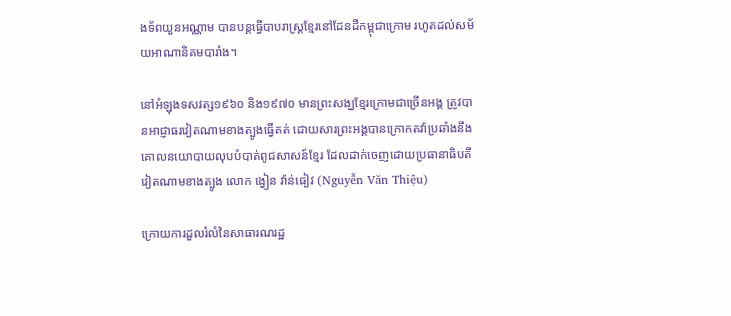ងទ័ពយួនអណ្ណាម បានបន្តធ្វើបាបរាស្ត្រខ្មែរនៅដែនដីកម្ពុជាក្រោម រហូតដល់សម័យអាណានិគមបារាំង។

នៅអំឡុងទសវត្ស១៩៦០ និង១៩៧០ មានព្រះសង្ឃខ្មែរក្រោមជាច្រើនអង្គ ត្រូវបានអាជ្ញាធរវៀតណាមខាងត្បូងធ្វើគត់ ដោយសារព្រះអង្គបានក្រោកតវ៉ាប្រឆាំងនឹងគោលនយោបាយលុបបំបាត់ពូជសាសន៍ខ្មែរ ដែលដាក់ចេញដោយប្រធានាធិបតីវៀតណាមខាងត្បូង លោក ង្វៀន វ៉ាន់ធៀវ (Nguyễn Văn Thiệu)

ក្រោយការដួលរំលំនៃសាធារណរដ្ឋ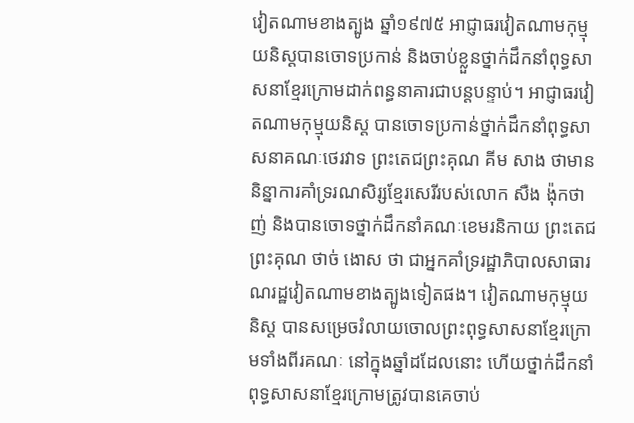វៀតណាមខាងត្បូង ឆ្នាំ១៩៧៥ អាជ្ញាធរវៀតណាមកុម្មុយនិស្តបានចោទប្រកាន់ និងចាប់ខ្លួនថ្នាក់ដឹកនាំពុទ្ធសាសនាខ្មែរក្រោមដាក់ពន្ធនាគារជាបន្តបន្ទាប់។ អាជ្ញាធរវៀតណាមកុម្មុយនិស្ត បានចោទប្រកាន់ថ្នាក់ដឹកនាំពុទ្ធសាសនាគណៈថេរវាទ ព្រះតេជព្រះគុណ គីម សាង ថាមាននិន្នាការគាំទ្ររណសិរ្សខ្មែរសេរីរបស់លោក សឺង ង៉ុកថាញ់ និងបានចោទថ្នាក់ដឹកនាំគណៈខេមរនិកាយ ព្រះតេជព្រះគុណ ថាច់ ងោស ថា ជាអ្នកគាំទ្ររដ្ឋាភិបាលសាធារណរដ្ឋវៀតណាមខាងត្បូងទៀតផង។ វៀតណាមកុម្មុយនិស្ត បានសម្រេចរំលាយចោលព្រះពុទ្ធសាសនាខ្មែរក្រោមទាំងពីរគណៈ នៅក្នុងឆ្នាំដដែលនោះ ហើយថ្នាក់ដឹកនាំពុទ្ធសាសនាខ្មែរក្រោមត្រូវបានគេចាប់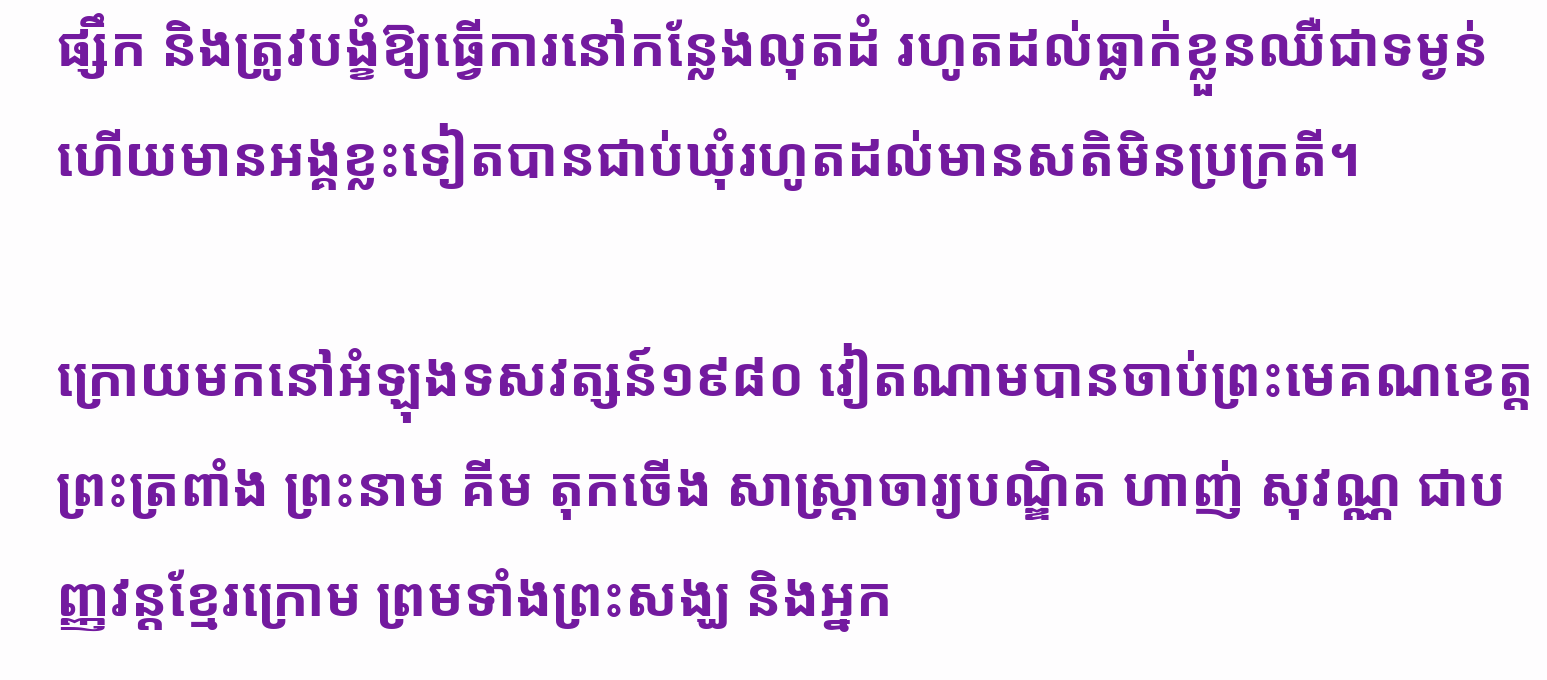ផ្សឹក និងត្រូវបង្ខំឱ្យធ្វើការនៅកន្លែងលុតដំ រហូតដល់ធ្លាក់ខ្លួនឈឺជាទម្ងន់ ហើយមានអង្គខ្លះទៀតបានជាប់ឃុំរហូតដល់មានសតិមិនប្រក្រតី។

ក្រោយមកនៅអំឡុងទសវត្សន៍១៩៨០ វៀតណាមបានចាប់ព្រះមេគណខេត្តព្រះត្រពាំង ព្រះនាម គីម តុកចើង សាស្ត្រាចារ្យបណ្ឌិត ហាញ់ សុវណ្ណ ជាបញ្ញវន្តខ្មែរក្រោម ព្រមទាំងព្រះសង្ឃ និងអ្នក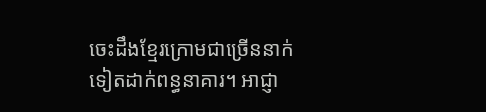ចេះដឹងខ្មែរក្រោមជាច្រើននាក់ទៀតដាក់ពន្ធនាគារ។ អាជ្ញា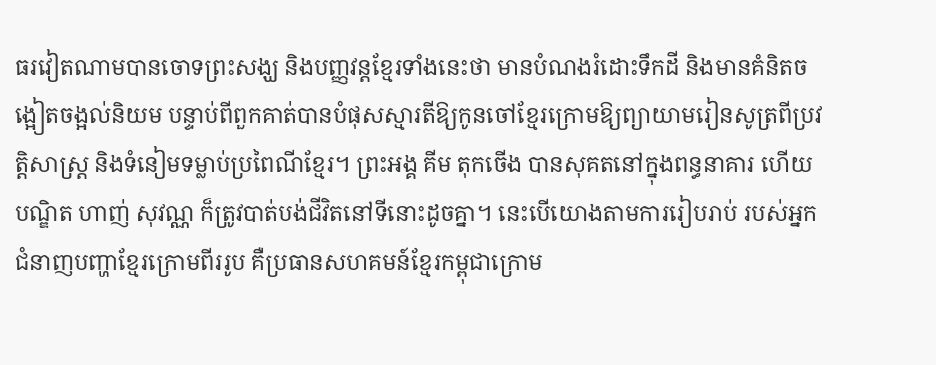ធរវៀតណាមបានចោទព្រះសង្ឃ និងបញ្ញវន្តខ្មែរទាំងនេះថា មានបំណងរំដោះទឹកដី និងមានគំនិតចង្អៀតចង្អល់និយម បន្ទាប់ពីពួកគាត់បានបំផុសស្មារតីឱ្យកូនចៅខ្មែរក្រោមឱ្យព្យាយាមរៀនសូត្រពីប្រវត្តិសាស្ត្រ និងទំនៀមទម្លាប់ប្រពៃណីខ្មែរ។ ព្រះអង្គ គីម តុកចើង បានសុគតនៅក្នុងពន្ធនាគារ ហើយបណ្ឌិត ហាញ់ សុវណ្ណ ក៏ត្រូវបាត់បង់ជីវិតនៅទីនោះដូចគ្នា។ នេះបើយោងតាមការរៀបរាប់ របស់អ្នកជំនាញបញ្ហាខ្មែរក្រោមពីររូប គឺប្រធានសហគមន៍ខ្មែរកម្ពុជាក្រោម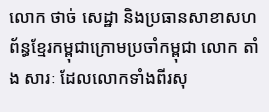លោក ថាច់ សេដ្ឋា និងប្រធានសាខាសហព័ន្ធខ្មែរកម្ពុជាក្រោមប្រចាំកម្ពុជា លោក តាំង សារៈ ដែលលោកទាំងពីរសុ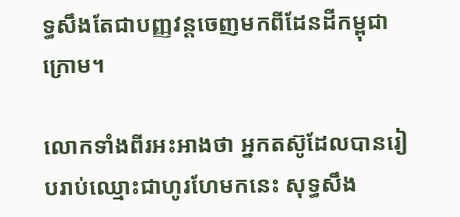ទ្ធសឹងតែជាបញ្ញវន្តចេញមកពីដែនដីកម្ពុជាក្រោម។

លោកទាំងពីរអះអាងថា អ្នកតស៊ូដែលបានរៀបរាប់ឈ្មោះជាហូរហែមកនេះ សុទ្ធសឹង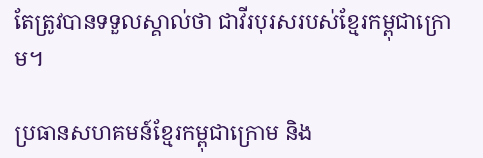តែត្រូវបានទទួលស្គាល់ថា ជាវីរបុរសរបស់ខ្មែរកម្ពុជាក្រោម។

ប្រធានសហគមន៍ខ្មែរកម្ពុជាក្រោម និង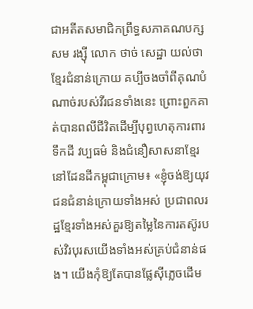ជាអតីតសមាជិកព្រឹទ្ធសភាគណបក្ស សម រង្ស៊ី លោក ថាច់ សេដ្ឋា យល់ថា ខ្មែរជំនាន់ក្រោយ គប្បីចងចាំពីគុណបំណាច់របស់វីរជនទាំងនេះ ព្រោះពួកគាត់បានពលីជីវិតដើម្បីបុព្វហេតុការពារទឹកដី វប្បធម៌ និងជំនឿសាសនាខ្មែរ នៅដែនដីកម្ពុជាក្រោម៖ «ខ្ញុំចង់ឱ្យយុវជនជំនាន់ក្រោយទាំងអស់ ប្រជាពលរដ្ឋខ្មែរទាំងអស់គួរឱ្យតម្លៃនៃការតស៊ូរបស់វិរបុរសយើងទាំងអស់គ្រប់ជំនាន់ផង។ យើងកុំឱ្យតែបានផ្លែស៊ីភ្លេចដើម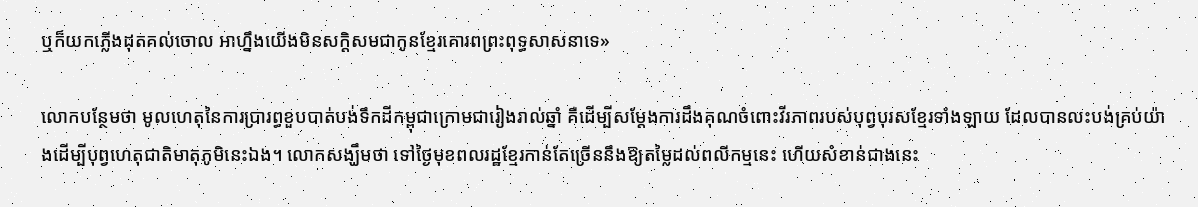ឬក៏យកភ្លើងដុតគល់ចោល អាហ្នឹងយើងមិនសក្ដិសមជាកូនខ្មែរគោរពព្រះពុទ្ធសាសនាទេ»

លោកបន្ថែមថា មូលហេតុនៃការប្រារព្ធខួបបាត់បង់ទឹកដីកម្ពុជាក្រោមជារៀងរាល់ឆ្នាំ គឺដើម្បីសម្ដែងការដឹងគុណចំពោះវីរភាពរបស់បុព្វបុរសខ្មែរទាំងឡាយ ដែលបានលះបង់គ្រប់យ៉ាងដើម្បីបុព្វហេតុជាតិមាតុភូមិនេះឯង។ លោកសង្ឃឹមថា ទៅថ្ងៃមុខពលរដ្ឋខ្មែរកាន់តែច្រើននឹងឱ្យតម្លៃដល់ពលីកម្មនេះ ហើយសំខាន់ជាងនេះ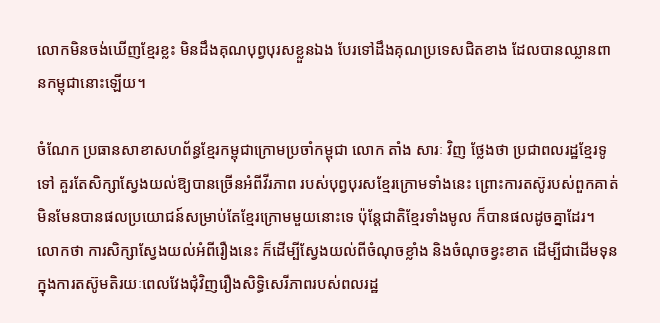លោកមិនចង់ឃើញខ្មែរខ្លះ មិនដឹងគុណបុព្វបុរសខ្លួនឯង បែរទៅដឹងគុណប្រទេសជិតខាង ដែលបានឈ្លានពានកម្ពុជានោះឡើយ។

ចំណែក ប្រធានសាខាសហព័ន្ធខ្មែរកម្ពុជាក្រោមប្រចាំកម្ពុជា លោក តាំង សារៈ វិញ ថ្លែងថា ប្រជាពលរដ្ឋខ្មែរទូទៅ គួរតែសិក្សាស្វែងយល់ឱ្យបានច្រើនអំពីវីរភាព របស់បុព្វបុរសខ្មែរក្រោមទាំងនេះ ព្រោះការតស៊ូរបស់ពួកគាត់ មិនមែនបានផលប្រយោជន៍សម្រាប់តែខ្មែរក្រោមមួយនោះទេ ប៉ុន្តែជាតិខ្មែរទាំងមូល ក៏បានផលដូចគ្នាដែរ។ លោកថា ការសិក្សាស្វែងយល់អំពីរឿងនេះ ក៏ដើម្បីស្វែងយល់ពីចំណុចខ្លាំង និងចំណុចខ្វះខាត ដើម្បីជាដើមទុនក្នុងការតស៊ូមតិរយៈពេលវែងជុំវិញរឿងសិទ្ធិសេរីភាពរបស់ពលរដ្ឋ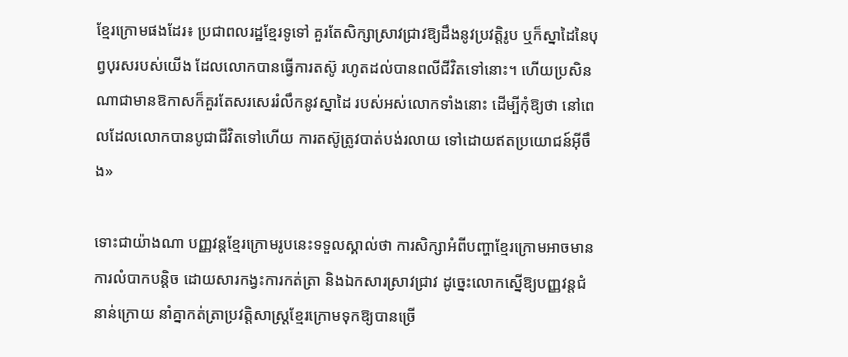ខ្មែរក្រោមផងដែរ៖ ប្រជាពលរដ្ឋខ្មែរទូទៅ គួរតែសិក្សាស្រាវជ្រាវឱ្យដឹងនូវប្រវត្តិរូប ឬក៏ស្នាដៃនៃបុព្វបុរសរបស់យើង ដែលលោកបានធ្វើការតស៊ូ រហូតដល់បានពលីជីវិតទៅនោះ។ ហើយប្រសិនណាជាមានឱកាសក៏គួរតែសរសេររំលឹកនូវស្នាដៃ របស់អស់លោកទាំងនោះ ដើម្បីកុំឱ្យថា នៅពេលដែលលោកបានបូជាជីវិតទៅហើយ ការតស៊ូត្រូវបាត់បង់រលាយ ទៅដោយឥតប្រយោជន៍អ៊ីចឹង»

ទោះជាយ៉ាងណា បញ្ញវន្តខ្មែរក្រោមរូបនេះទទួលស្គាល់ថា ការសិក្សាអំពីបញ្ហាខ្មែរក្រោមអាចមានការលំបាកបន្តិច ដោយសារកង្វះការកត់ត្រា និងឯកសារស្រាវជ្រាវ ដូច្នេះលោកស្នើឱ្យបញ្ញវន្តជំនាន់ក្រោយ នាំគ្នាកត់ត្រាប្រវត្តិសាស្ត្រខ្មែរក្រោមទុកឱ្យបានច្រើ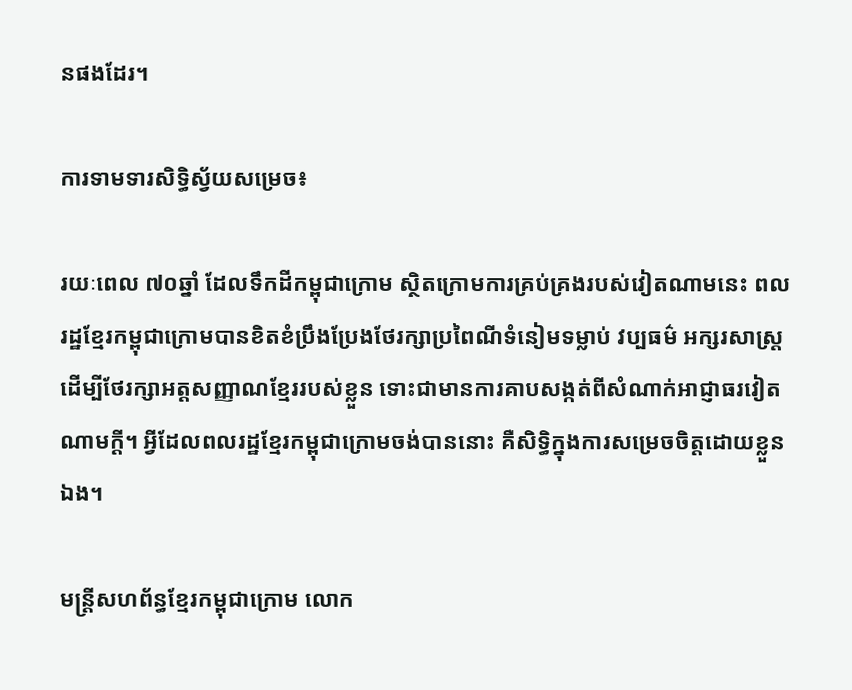នផងដែរ។

ការទាមទារសិទ្ធិស្វ័យសម្រេច៖

រយៈពេល ៧០ឆ្នាំ ដែលទឹកដីកម្ពុជាក្រោម ស្ថិតក្រោមការគ្រប់គ្រងរបស់វៀតណាមនេះ ពលរដ្ឋខ្មែរកម្ពុជាក្រោមបានខិតខំប្រឹងប្រែងថែរក្សាប្រពៃណីទំនៀមទម្លាប់ វប្បធម៌ អក្សរសាស្ត្រ ដើម្បីថែរក្សាអត្តសញ្ញាណខ្មែររបស់ខ្លួន ទោះជាមានការគាបសង្កត់ពីសំណាក់អាជ្ញាធរវៀតណាមក្ដី។ អ្វីដែលពលរដ្ឋខ្មែរកម្ពុជាក្រោមចង់បាននោះ គឺសិទ្ធិក្នុងការសម្រេចចិត្តដោយខ្លួនឯង។

មន្ត្រីសហព័ន្ធខ្មែរកម្ពុជាក្រោម លោក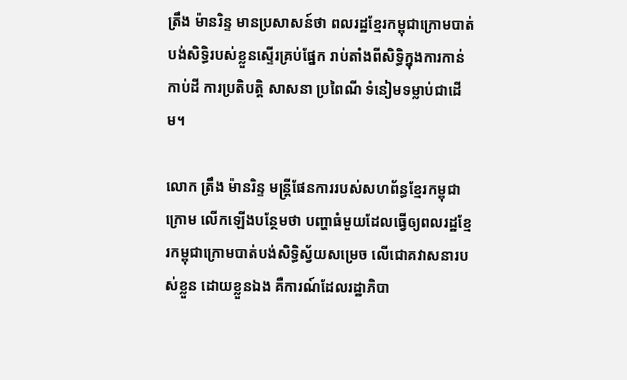ត្រឹង ម៉ានរិន្ទ មានប្រសាសន៍ថា ពលរដ្ឋខ្មែរកម្ពុជាក្រោមបាត់បង់សិទ្ធិរបស់ខ្លួនស្ទើរគ្រប់ផ្នែក រាប់តាំងពីសិទ្ធិក្នុងការកាន់កាប់ដី ការប្រតិបត្តិ សាសនា ប្រពៃណី ទំនៀមទម្លាប់ជាដើម។

លោក ត្រឹង ម៉ានរិន្ទ មន្ត្រីផែនការរបស់សហព័ន្ធខ្មែរកម្ពុជាក្រោម លើកឡើងបន្ថែមថា បញ្ហាធំមួយដែលធ្វើឲ្យពលរដ្ឋខ្មែរកម្ពុជាក្រោមបាត់បង់សិទ្ធិស្វ័យសម្រេច លើជោគវាសនារបស់ខ្លួន ដោយខ្លួនឯង គឺការណ៍ដែលរដ្ឋាភិបា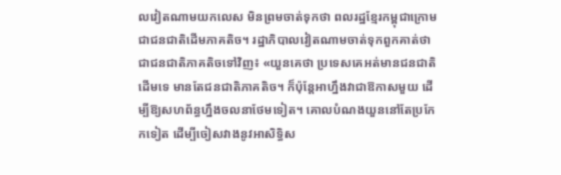លវៀតណាមយកលេស មិនព្រមចាត់ទុកថា ពលរដ្ឋខ្មែរកម្ពុជាក្រោម ជាជនជាតិដើមភាគតិច។ រដ្ឋាភិបាលវៀតណាមចាត់ទុកពួកគាត់ថា ជាជនជាតិភាគតិចទៅវិញ៖ «យួនគេថា ប្រទេសគេអត់មានជនជាតិដើមទេ មានតែជនជាតិភាគតិច។ ក៏ប៉ុន្តែអាហ្នឹងវាជាឱកាសមួយ ដើម្បីឱ្យសហព័ន្ធហ្នឹងចលនាថែមទៀត។ គោលបំណងយួននៅតែប្រកែកទៀត ដើម្បីចៀសវាងនូវអាសិទ្ធិស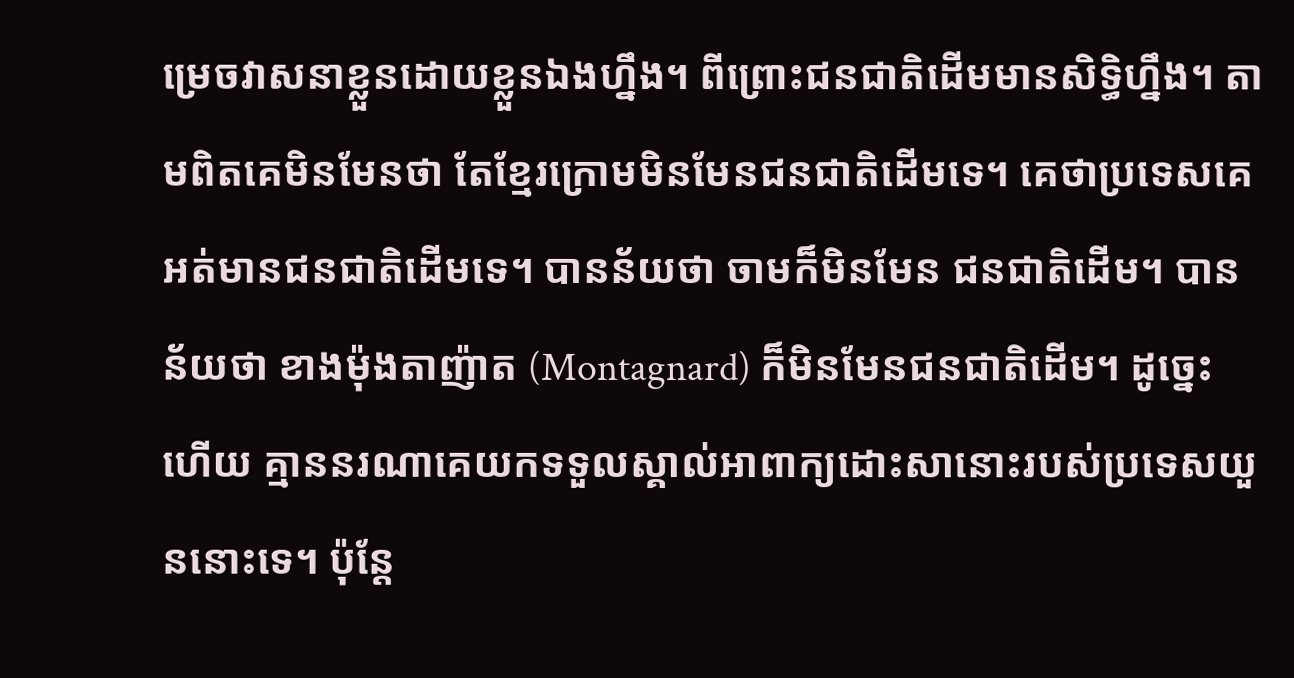ម្រេចវាសនាខ្លួនដោយខ្លួនឯងហ្នឹង។ ពីព្រោះជនជាតិដើមមានសិទ្ធិហ្នឹង។ តាមពិតគេមិនមែនថា តែខ្មែរក្រោមមិនមែនជនជាតិដើមទេ។ គេថាប្រទេសគេ អត់មានជនជាតិដើមទេ។ បានន័យថា ចាមក៏មិនមែន ជនជាតិដើម។ បានន័យថា ខាងម៉ុងតាញ៉ាត (Montagnard) ក៏មិនមែនជនជាតិដើម។ ដូច្នេះហើយ គ្មាននរណាគេយកទទួលស្គាល់អាពាក្យដោះសានោះរបស់ប្រទេសយួននោះទេ។ ប៉ុន្តែ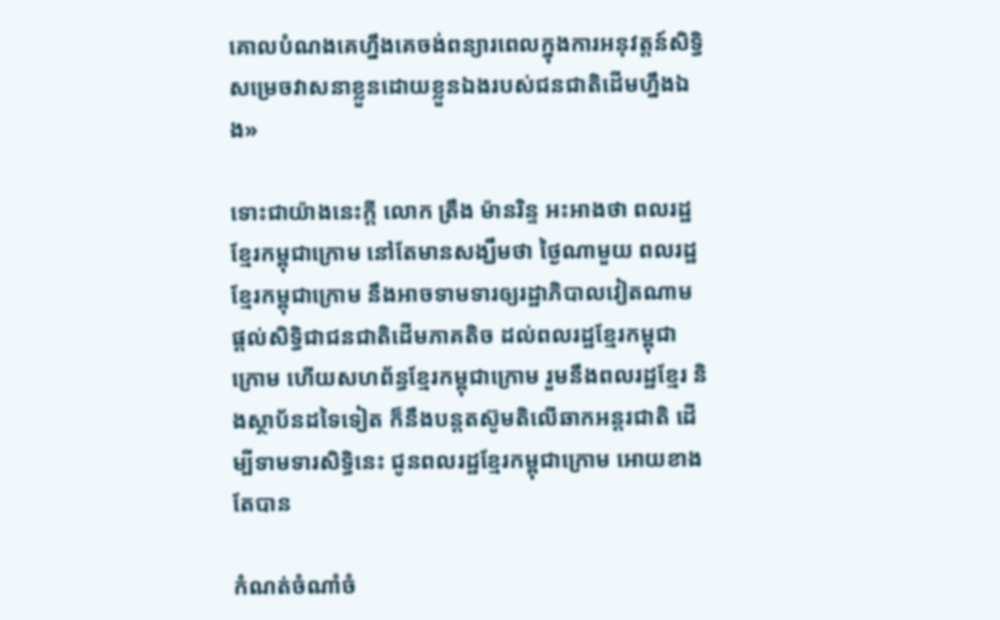គោលបំណងគេហ្នឹងគេចង់ពន្យារពេលក្នុងការអនុវត្តន៍សិទ្ធិសម្រេចវាសនាខ្លួនដោយខ្លួនឯងរបស់ជនជាតិដើមហ្នឹងឯង»

ទោះជាយ៉ាងនេះក្តី លោក ត្រឹង ម៉ានរិន្ទ អះអាងថា ពលរដ្ឋខ្មែរកម្ពុជាក្រោម នៅតែមានសង្ឃឹមថា ថ្ងៃណាមួយ ពលរដ្ឋខ្មែរកម្ពុជាក្រោម នឹងអាចទាមទារឲ្យរដ្ឋាភិបាលវៀតណាម ផ្ដល់សិទ្ធិជាជនជាតិដើមភាគតិច ដល់ពលរដ្ឋខ្មែរកម្ពុជាក្រោម ហើយសហព័ន្ធខ្មែរកម្ពុជាក្រោម រួមនឹងពលរដ្ឋខ្មែរ និងស្ថាប័នដទៃទៀត ក៏នឹងបន្តតស៊ូមតិលើឆាកអន្តរជាតិ ដើម្បីទាមទារសិទ្ធិនេះ ជូនពលរដ្ឋខ្មែរកម្ពុជាក្រោម អោយខាងតែបាន

កំណត់ចំណាំចំ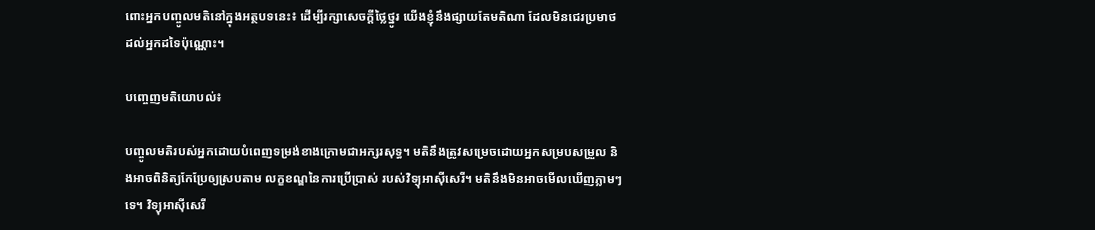ពោះអ្នកបញ្ចូលមតិនៅក្នុងអត្ថបទនេះ៖ ដើម្បីរក្សាសេចក្ដីថ្លៃថ្នូរ យើងខ្ញុំនឹងផ្សាយតែមតិណា ដែលមិនជេរប្រមាថដល់អ្នកដទៃប៉ុណ្ណោះ។

បញ្ចេញមតិយោបល់៖

បញ្ចូលមតិរបស់អ្នកដោយបំពេញទម្រង់ខាងក្រោមជាអក្សរសុទ្ធ។ មតិនឹងត្រូវសម្រេចដោយអ្នកសម្របសម្រួល និងអាចពិនិត្យកែប្រែឲ្យស្របតាម លក្ខខណ្ឌនៃការប្រើប្រាស់ របស់វិទ្យុអាស៊ីសេរី។ មតិនឹងមិនអាចមើលឃើញភ្លាមៗទេ។ វិទ្យុអាស៊ីសេរី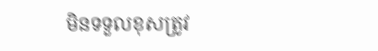មិនទទួលខុសត្រូវ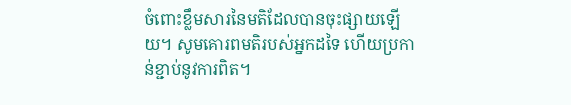ចំពោះខ្លឹមសារនៃមតិដែលបានចុះផ្សាយឡើយ។ សូមគោរពមតិរបស់អ្នកដទៃ ហើយប្រកាន់ខ្ជាប់នូវការពិត។